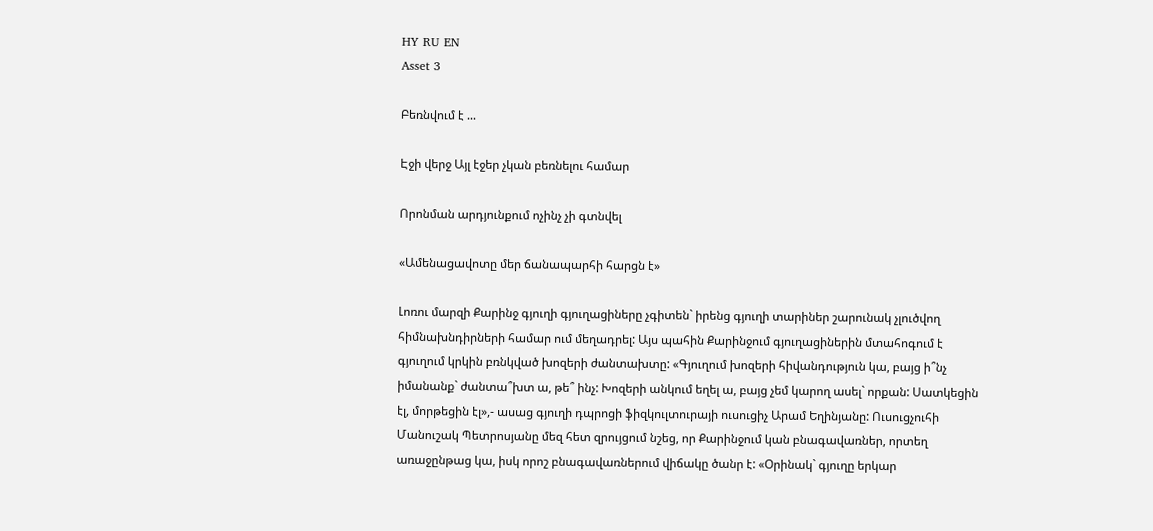HY RU EN
Asset 3

Բեռնվում է ...

Էջի վերջ Այլ էջեր չկան բեռնելու համար

Որոնման արդյունքում ոչինչ չի գտնվել

«Ամենացավոտը մեր ճանապարհի հարցն է»

Լոռու մարզի Քարինջ գյուղի գյուղացիները չգիտեն` իրենց գյուղի տարիներ շարունակ չլուծվող հիմնախնդիրների համար ում մեղադրել: Այս պահին Քարինջում գյուղացիներին մտահոգում է գյուղում կրկին բռնկված խոզերի ժանտախտը: «Գյուղում խոզերի հիվանդություն կա, բայց ի՞նչ իմանանք` ժանտա՞խտ ա, թե՞ ինչ: Խոզերի անկում եղել ա, բայց չեմ կարող ասել` որքան: Սատկեցին էլ, մորթեցին էլ»,- ասաց գյուղի դպրոցի ֆիզկուլտուրայի ուսուցիչ Արամ Եղինյանը: Ուսուցչուհի Մանուշակ Պետրոսյանը մեզ հետ զրույցում նշեց, որ Քարինջում կան բնագավառներ, որտեղ առաջընթաց կա, իսկ որոշ բնագավառներում վիճակը ծանր է: «Օրինակ` գյուղը երկար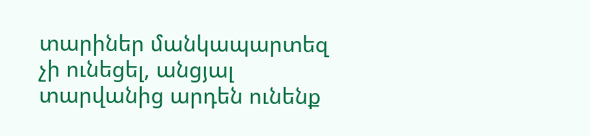տարիներ մանկապարտեզ չի ունեցել, անցյալ տարվանից արդեն ունենք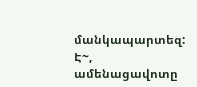մանկապարտեզ: Է~, ամենացավոտը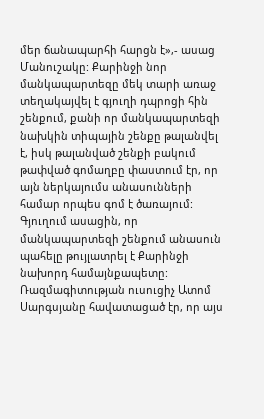մեր ճանապարհի հարցն է»,- ասաց Մանուշակը: Քարինջի նոր մանկապարտեզը մեկ տարի առաջ տեղակայվել է գյուղի դպրոցի հին շենքում, քանի որ մանկապարտեզի նախկին տիպային շենքը թալանվել է, իսկ թալանված շենքի բակում թափված գոմաղբը փաստում էր, որ այն ներկայումս անասունների համար որպես գոմ է ծառայում: Գյուղում ասացին, որ մանկապարտեզի շենքում անասուն պահելը թույլատրել է Քարինջի նախորդ համայնքապետը: Ռազմագիտության ուսուցիչ Ատոմ Սարգսյանը հավատացած էր, որ այս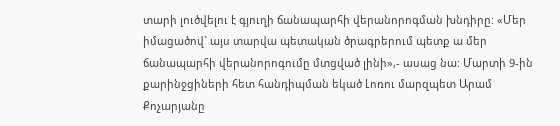տարի լուծվելու է գյուղի ճանապարհի վերանորոգման խնդիրը: «Մեր իմացածով` այս տարվա պետական ծրագրերում պետք ա մեր ճանապարհի վերանորոգումը մտցված լինի»,- ասաց նա: Մարտի 9-ին քարինջցիների հետ հանդիպման եկած Լոռու մարզպետ Արամ Քոչարյանը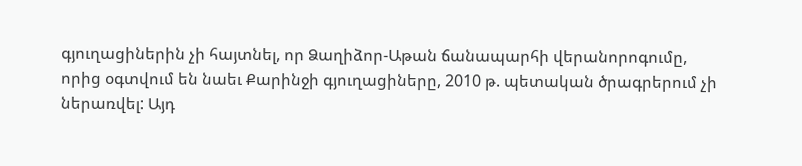գյուղացիներին չի հայտնել, որ Ձաղիձոր-Աթան ճանապարհի վերանորոգումը, որից օգտվում են նաեւ Քարինջի գյուղացիները, 2010 թ. պետական ծրագրերում չի ներառվել: Այդ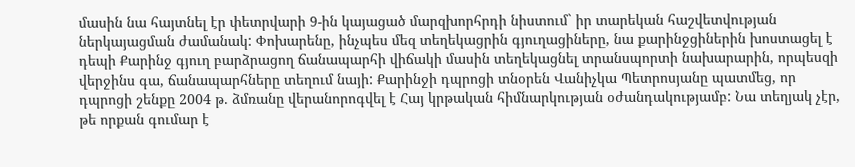մասին նա հայտնել էր փետրվարի 9-ին կայացած մարզխորհրդի նիստում` իր տարեկան հաշվետվության ներկայացման ժամանակ: Փոխարենը, ինչպես մեզ տեղեկացրին գյուղացիները, նա քարինջցիներին խոստացել է դեպի Քարինջ գյուղ բարձրացող ճանապարհի վիճակի մասին տեղեկացնել տրանսպորտի նախարարին, որպեսզի վերջինս գա, ճանապարհները տեղում նայի: Քարինջի դպրոցի տնօրեն Վանիչկա Պետրոսյանը պատմեց, որ դպրոցի շենքը 2004 թ. ձմռանը վերանորոգվել է Հայ կրթական հիմնարկության օժանդակությամբ: Նա տեղյակ չէր, թե որքան գումար է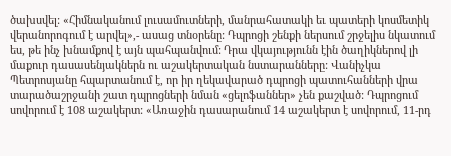ծախսվել: «Հիմնականում լուսամուտների, մանրահատակի եւ պատերի կոսմետիկ վերանորոգում է արվել»,- ասաց տնօրենը: Դպրոցի շենքի ներսում շրջելիս նկատում ես, թե ինչ խնամքով է այն պահպանվում: Դրա վկայությունն էին ծաղիկներով լի մաքուր դասասենյակներն ու աշակերտական նստարանները: Վանիչկա Պետրոսյանը հպարտանում է, որ իր ղեկավարած դպրոցի պատուհանների վրա տարածաշրջանի շատ դպրոցների նման «ցելոֆաններ» չեն քաշված: Դպրոցում սովորում է 108 աշակերտ: «Առաջին դասարանում 14 աշակերտ է սովորում, 11-րդ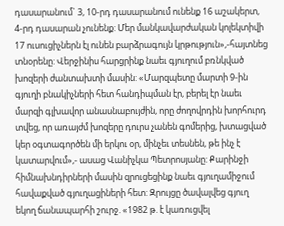դասարանում` 3, 10-րդ դասարանում ունենք 16 աշակերտ, 4-րդ դասարան չունենք: Մեր մանկավարժական կոլեկտիվի 17 ուսուցիչներն էլ ունեն բարձրագույն կրթություն»,-հայտնեց տնօրենը: Վերջինիս հարցրինք նաեւ գյուղում բռնկված խոզերի ժանտախտի մասին: «Մարզպետը մարտի 9-ին գյուղի բնակիչների հետ հանդիպման էր, բերել էր նաեւ մարզի գլխավոր անասնաբույժին, որը ժողովրդին խորհուրդ տվեց, որ առայժմ խոզերը դուրս չանեն գոմերից, խտացված կեր օգտագործեն մի երկու օր, մինչեւ տեսնեն, թե ինչ է կատարվում»,- ասաց Վանիչկա Պետրոսյանը: Քարինջի հիմնախնդիրների մասին զրուցեցինք նաեւ գյուղամիջում հավաքված գյուղացիների հետ: Զրույցը ծավալվեց գյուղ եկող ճանապարհի շուրջ. «1982 թ. է կառուցվել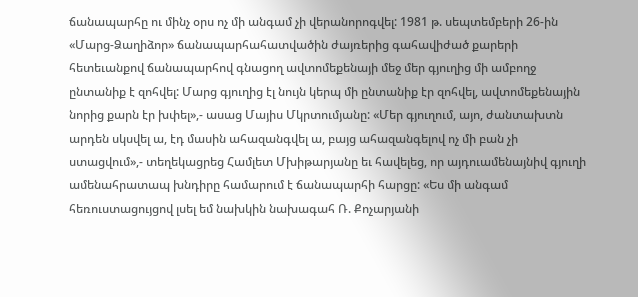ճանապարհը ու մինչ օրս ոչ մի անգամ չի վերանորոգվել: 1981 թ. սեպտեմբերի 26-ին «Մարց-Ձաղիձոր» ճանապարհահատվածին ժայռերից գահավիժած քարերի հետեւանքով ճանապարհով գնացող ավտոմեքենայի մեջ մեր գյուղից մի ամբողջ ընտանիք է զոհվել: Մարց գյուղից էլ նույն կերպ մի ընտանիք էր զոհվել, ավտոմեքենային նորից քարն էր խփել»,- ասաց Մայիս Մկրտումյանը: «Մեր գյուղում, այո, ժանտախտն արդեն սկսվել ա, էդ մասին ահազանգվել ա, բայց ահազանգելով ոչ մի բան չի ստացվում»,- տեղեկացրեց Համլետ Մխիթարյանը եւ հավելեց, որ այդուամենայնիվ գյուղի ամենահրատապ խնդիրը համարում է ճանապարհի հարցը: «Ես մի անգամ հեռուստացույցով լսել եմ նախկին նախագահ Ռ. Քոչարյանի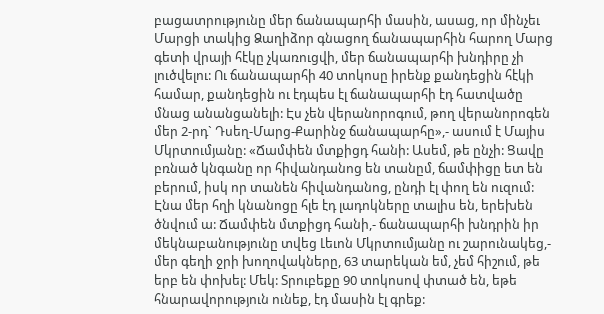բացատրությունը մեր ճանապարհի մասին, ասաց, որ մինչեւ Մարցի տակից Ձաղիձոր գնացող ճանապարհին հարող Մարց գետի վրայի հէկը չկառուցվի, մեր ճանապարհի խնդիրը չի լուծվելու: Ու ճանապարհի 40 տոկոսը իրենք քանդեցին հէկի համար, քանդեցին ու էդպես էլ ճանապարհի էդ հատվածը մնաց անանցանելի: Էս չեն վերանորոգում, թող վերանորոգեն մեր 2-րդ` Դսեղ-Մարց-Քարինջ ճանապարհը»,- ասում է Մայիս Մկրտումյանը: «Ճամփեն մտքիցդ հանի: Ասեմ, թե ընչի: Ցավը բռնած կնգանը որ հիվանդանոց են տանըմ, ճամփիցը ետ են բերում, իսկ որ տանեն հիվանդանոց, ընդի էլ փող են ուզում: Էնա մեր հղի կնանոցը հլե էդ լադոկները տալիս են, երեխեն ծնվում ա: Ճամփեն մտքիցդ հանի,- ճանապարհի խնդրին իր մեկնաբանությունը տվեց Լեւոն Մկրտումյանը ու շարունակեց,- մեր գեղի ջրի խողովակները, 63 տարեկան եմ, չեմ հիշում, թե երբ են փոխել: Մեկ: Տրուբեքը 90 տոկոսով փտած են, եթե հնարավորություն ունեք, էդ մասին էլ գրեք: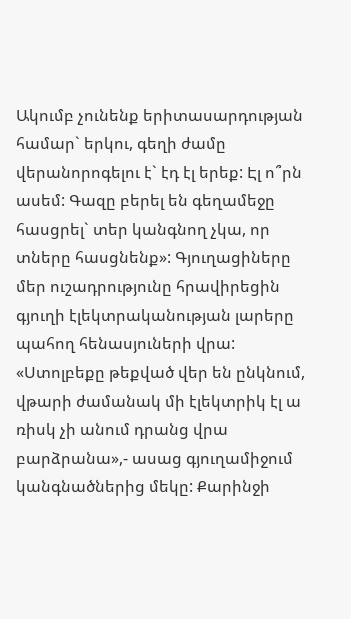Ակումբ չունենք երիտասարդության համար` երկու, գեղի ժամը վերանորոգելու է` էդ էլ երեք: Էլ ո՞րն ասեմ: Գազը բերել են գեղամեջը հասցրել` տեր կանգնող չկա, որ տները հասցնենք»: Գյուղացիները մեր ուշադրությունը հրավիրեցին գյուղի էլեկտրականության լարերը պահող հենասյուների վրա: «Ստոլբեքը թեքված վեր են ընկնում, վթարի ժամանակ մի էլեկտրիկ էլ ա ռիսկ չի անում դրանց վրա բարձրանա»,- ասաց գյուղամիջում կանգնածներից մեկը: Քարինջի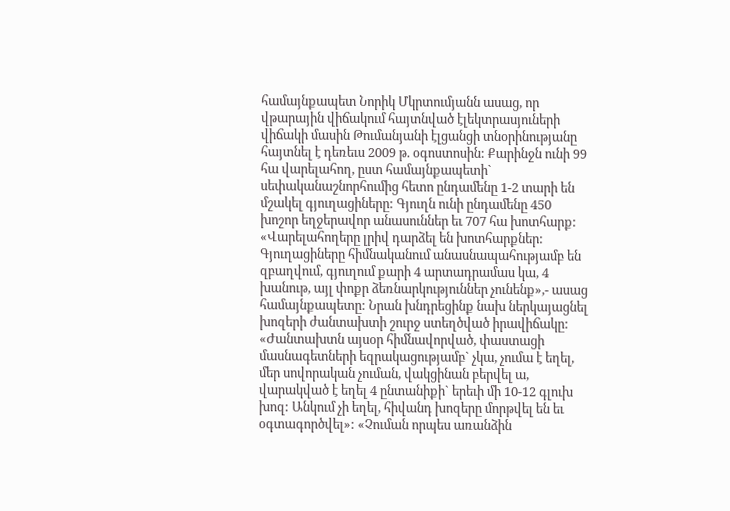համայնքապետ Նորիկ Մկրտումյանն ասաց, որ վթարային վիճակում հայտնված էլեկտրասյուների վիճակի մասին Թումանյանի էլցանցի տնօրինությանը հայտնել է դեռեւս 2009 թ. օգոստոսին: Քարինջն ունի 99 հա վարելահող, ըստ համայնքապետի` սեփականաշնորհումից հետո ընդամենը 1-2 տարի են մշակել գյուղացիները: Գյուղն ունի ընդամենը 450 խոշոր եղջերավոր անասուններ եւ 707 հա խոտհարք: «Վարելահողերը լրիվ դարձել են խոտհարքներ: Գյուղացիները հիմնականում անասնապահությամբ են զբաղվում, գյուղում քարի 4 արտադրամաս կա, 4 խանութ, այլ փոքր ձեռնարկություններ չունենք»,- ասաց համայնքապետը: Նրան խնդրեցինք նախ ներկայացնել խոզերի ժանտախտի շուրջ ստեղծված իրավիճակը: «Ժանտախտն այսօր հիմնավորված, փաստացի մասնագետների եզրակացությամբ` չկա, չումա է եղել, մեր սովորական չուման, վակցինան բերվել ա, վարակված է եղել 4 ընտանիքի` երեւի մի 10-12 գլուխ խոզ: Անկում չի եղել, հիվանդ խոզերը մորթվել են եւ օգտագործվել»: «Չուման որպես առանձին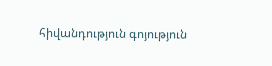հիվանդություն գոյություն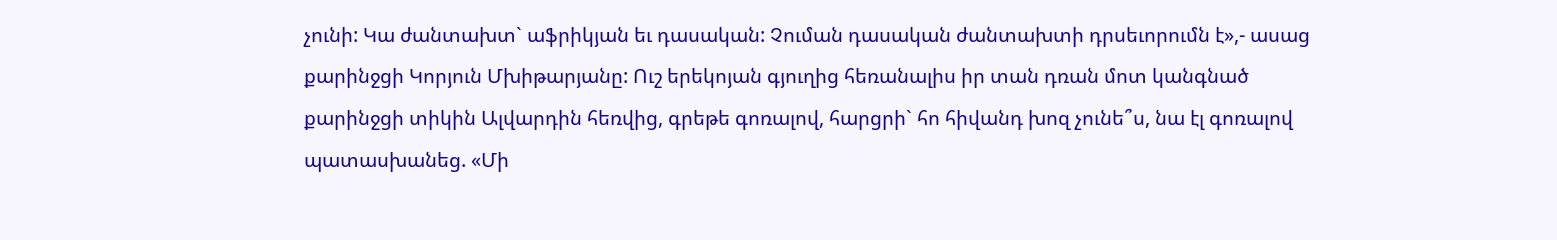չունի: Կա ժանտախտ` աֆրիկյան եւ դասական: Չուման դասական ժանտախտի դրսեւորումն է»,- ասաց քարինջցի Կորյուն Մխիթարյանը: Ուշ երեկոյան գյուղից հեռանալիս իր տան դռան մոտ կանգնած քարինջցի տիկին Ալվարդին հեռվից, գրեթե գոռալով, հարցրի` հո հիվանդ խոզ չունե՞ս, նա էլ գոռալով պատասխանեց. «Մի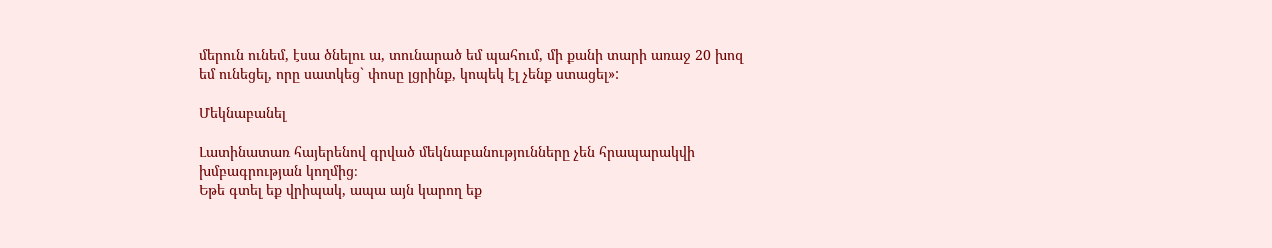մերուն ունեմ, էսա ծնելու ա, տունարած եմ պահում, մի քանի տարի առաջ 20 խոզ եմ ունեցել, որը սատկեց` փոսը լցրինք, կոպեկ էլ չենք ստացել»:

Մեկնաբանել

Լատինատառ հայերենով գրված մեկնաբանությունները չեն հրապարակվի խմբագրության կողմից։
Եթե գտել եք վրիպակ, ապա այն կարող եք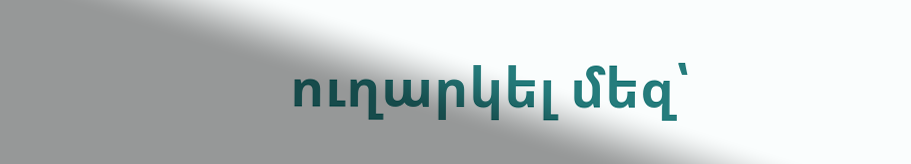ուղարկել մեզ՝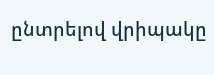ընտրելով վրիպակը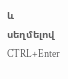և սեղմելով CTRL+Enter